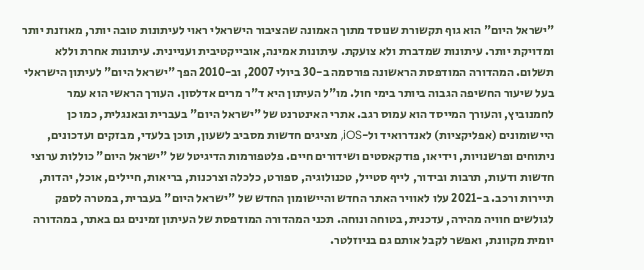"ישראל היום" הוא גוף תקשורת שנוסד מתוך האמונה שהציבור הישראלי ראוי לעיתונות טובה יותר, מאוזנת יותר ומדויקת יותר. עיתונות שמדברת ולא צועקת. עיתונות אמינה, אובייקטיבית ועניינית. עיתונות אחרת וללא תשלום. המהדורה המודפסת הראשונה פורסמה ב-30 ביולי 2007, וב-2010 הפך "ישראל היום" לעיתון הישראלי בעל שיעור החשיפה הגבוה ביותר בימי חול. מו"ל העיתון היא ד"ר מרים אדלסון. העורך הראשי הוא עמר לחמנוביץ, והעורך המייסד הוא עמוס רגב. אתרי האינטרנט של "ישראל היום" בעברית ובאנגלית, כמו כן היישומונים (אפליקציות) לאנדרואיד ול-iOS, מציגים חדשות מסביב לשעון, תוכן בלעדי, מבזקים ועדכונים, ניתוחים ופרשנויות, וידיאו, פודקאסטים ושידורים חיים. פלטפורמות הדיגיטל של "ישראל היום" כוללות ערוצי חדשות ודעות, תרבות ובידור, לייף סטייל, טכנולוגיה, ספורט, כלכלה וצרכנות, בריאות, חיילים, אוכל, יהדות, תיירות ורכב. ב-2021 עלו לאוויר האתר החדש והיישומון החדש של "ישראל היום" בעברית, במטרה לספק לגולשים חוויה מהירה, עדכנית, בטוחה ונוחה. תכני המהדורה המודפסת של העיתון זמינים גם באתר, במהדורה יומית מקוונת, ואפשר לקבל אותם גם בניוזלטר.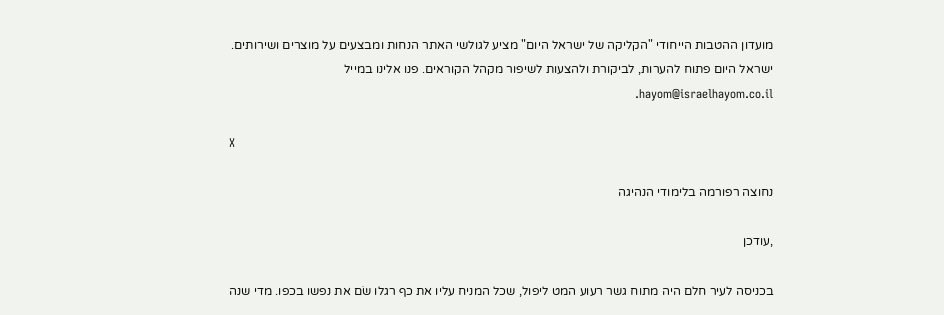מועדון ההטבות הייחודי "הקליקה של ישראל היום" מציע לגולשי האתר הנחות ומבצעים על מוצרים ושירותים. ישראל היום פתוח להערות, לביקורת ולהצעות לשיפור מקהל הקוראים. פנו אלינו במייל hayom@israelhayom.co.il.

X

נחוצה רפורמה בלימודי הנהיגה

,עודכן

בכניסה לעיר חלם היה מתוח גשר רעוע המט ליפול, שכל המניח עליו את כף רגלו שׂם את נפשו בכפו. מדי שנה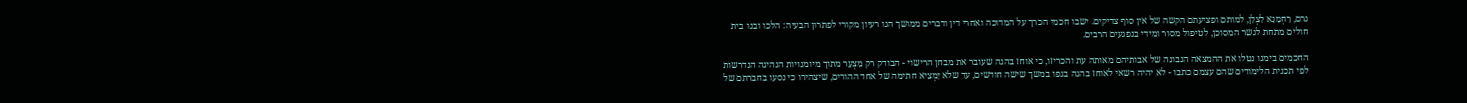גרם, רַחְמָנָא לִצְלַן, למותם ופציעתם הקשה של אין סוף צדיקים. ישבו חכמי הכרך על המדוכה ואחרי דין ודברים ממושך הגו רעיון מקורי לפתרון הבעיה: הלכו ובנו בית חולים מתחת לגשר המסוכן, לטיפול מסור ומידי בנפגעים הרבים.

החכמים בימנו נטלו את ההמצאה הנבונה של אבותיהם מאותה עת והכריזו, כי אוחז בהגה שעובר את מבחן הרישוי - הבודק רק מִצְעָר מתוך מיומנויות הנהיגה הנדרשות לפי תכנית הלימודים שהם עצמם כתבו - לא יהיה רשאי לאוחז בהגה בגפו במשך שישה חודשים, עד שלא יַמְצִיא חתימה של אחד ההורים, שיצהירו כי נסעו בחברתם של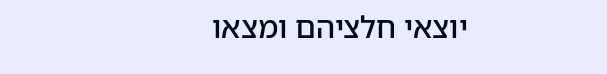יוצאי חלציהם ומצאו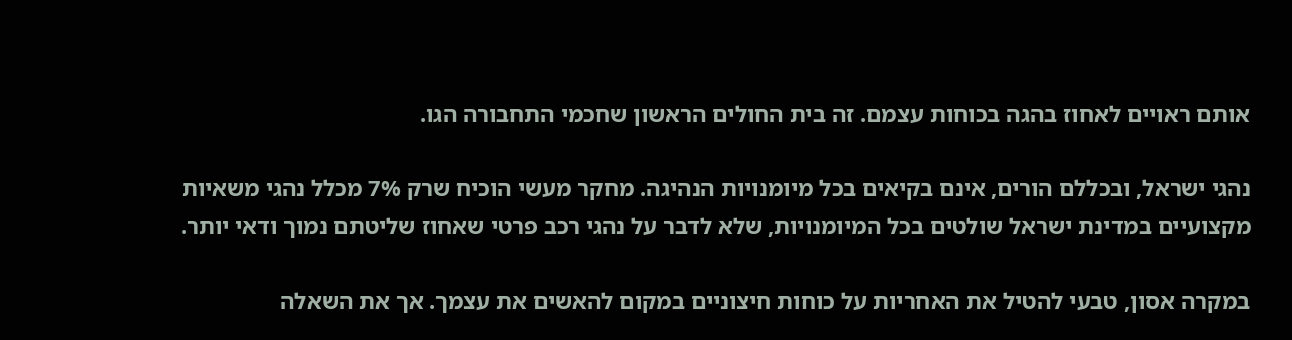אותם ראויים לאחוז בהגה בכוחות עצמם. זה בית החולים הראשון שחכמי התחבורה הגו.

נהגי ישראל, ובכללם הורים, אינם בקיאים בכל מיומנויות הנהיגה. מחקר מעשי הוכיח שרק 7% מכלל נהגי משאיות מקצועיים במדינת ישראל שולטים בכל המיומנויות, שלא לדבר על נהגי רכב פרטי שאחוז שליטתם נמוך ודאי יותר.

במקרה אסון, טבעי להטיל את האחריות על כוחות חיצוניים במקום להאשים את עצמך. אך את השאלה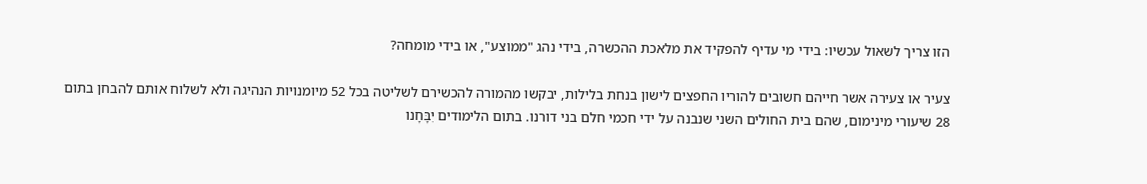הזו צריך לשאול עכשיו: בידי מי עדיף להפקיד את מלאכת ההכשרה, בידי נהג "ממוצע", או בידי מומחה?

צעיר או צעירה אשר חייהם חשובים להוריו החפצים לישון בנחת בלילות, יבקשו מהמורה להכשירם לשליטה בכל 52 מיומנויות הנהיגה ולא לשלוח אותם להבחן בתום 28 שיעורי מינימום, שהם בית החולים השני שנבנה על ידי חכמי חלם בני דורנו. בתום הלימודים יִבָּחָנו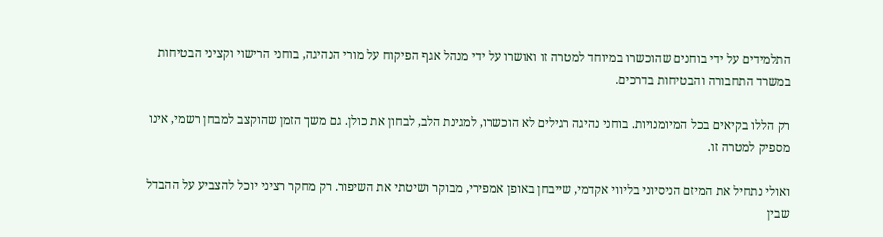התלמידים על ידי בוחנים שהוכשרו במיוחד למטרה זו ואושרו על ידי מנהל אגף הפיקוח על מורי הנהיגה, בוחני הרישוי וקציני הבטיחות במשרד התחבורה והבטיחות בדרכים.

רק הללו בקיאים בכל המיומנויות. בוחני נהיגה רגילים לא הוכשרו, למגינת הלב, לבחון את כולן. גם משך הזמן שהוקצב למבחן רשמי, אינו מספיק למטרה זו.

ואולי נתחיל את המיזם הניסיוני בליווי אקדמי, שייבחן באופן אמפירי, מבוקר ושיטתי את השיפור. רק מחקר רציני יוכל להצביע על ההבדל שבין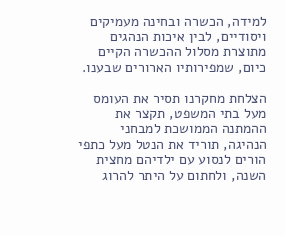למידה, הכשרה ובחינה מעמיקים ויסודיים, לבין איכות הנהגים מתוצרת מסלול ההכשרה הקיים כיום, שמפירותיו הארורים שבענו.

הצלחת מחקרנו תסיר את העומס מעל בתי המשפט, תקצר את ההמתנה הממושכת למבחני הנהיגה, תוריד את הנטל מעל כתפי הורים לנסוע עם ילדיהם מחצית השנה, ולחתום על היתר להרוג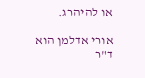או להיהרג.

אורי אדלמן הוא ד"ר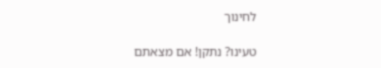לחינוך

טעינו? נתקן! אם מצאתם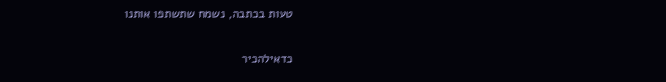טעות בכתבה, נשמח שתשתפו אותנו

כדאילהכיר